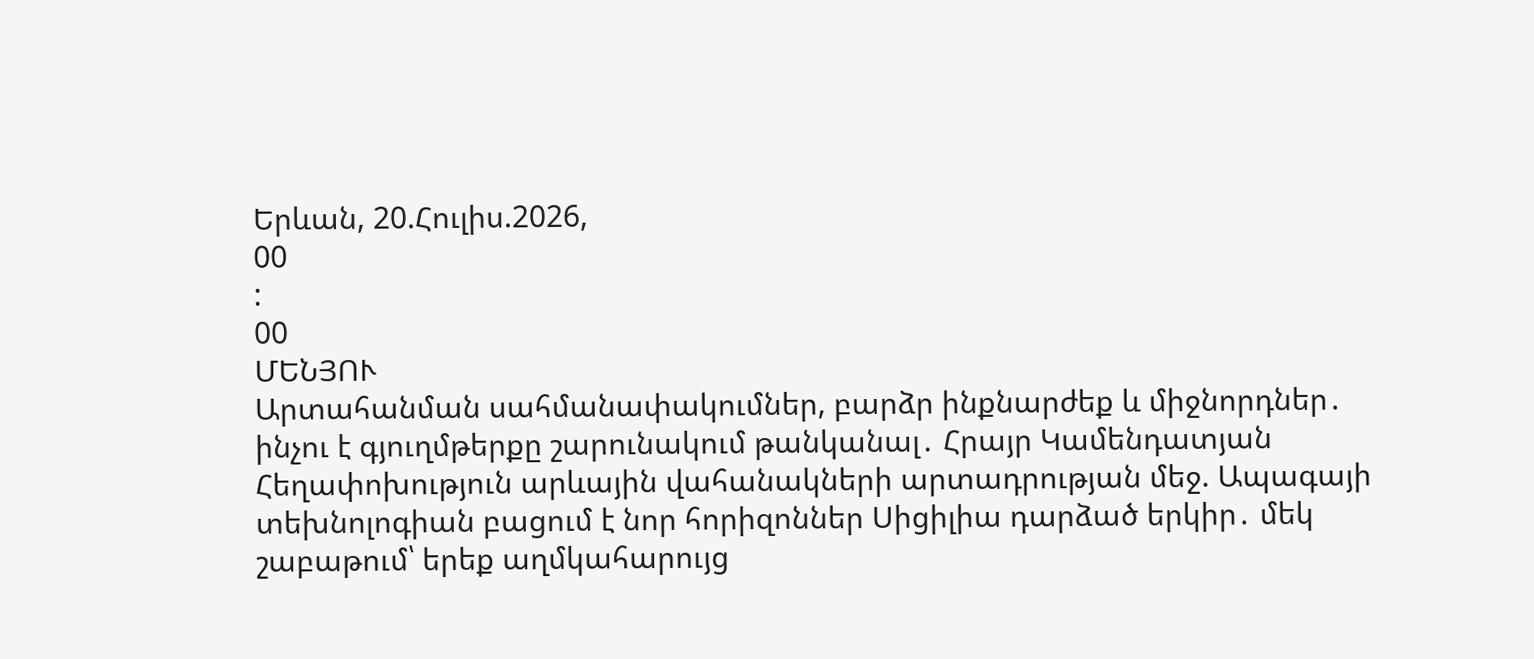Երևան, 20.Հուլիս.2026,
00
:
00
ՄԵՆՅՈՒ
Արտահանման սահմանափակումներ, բարձր ինքնարժեք և միջնորդներ․ ինչու է գյուղմթերքը շարունակում թանկանալ․ Հրայր Կամենդատյան Հեղափոխություն արևային վահանակների արտադրության մեջ. Ապագայի տեխնոլոգիան բացում է նոր հորիզոններ Սիցիլիա դարձած երկիր․ մեկ շաբաթում՝ երեք աղմկահարույց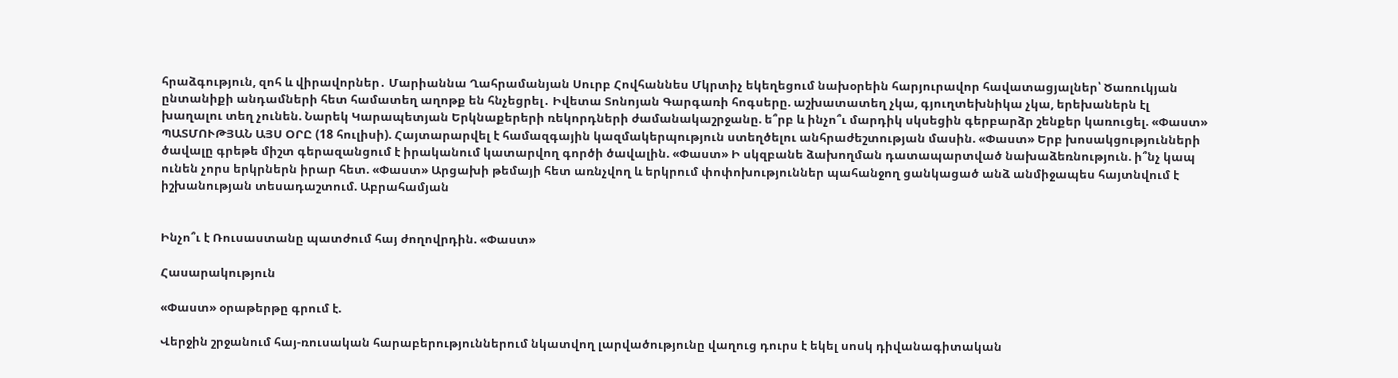հրաձգություն, զոհ և վիրավորներ․ Մարիաննա Ղահրամանյան Սուրբ Հովհաննես Մկրտիչ եկեղեցում նախօրեին հարյուրավոր հավատացյալներ՝ Ծառուկյան ընտանիքի անդամների հետ համատեղ աղոթք են հնչեցրել․ Իվետա Տոնոյան Գարգառի հոգսերը. աշխատատեղ չկա, գյուղտեխնիկա չկա, երեխաներն էլ խաղալու տեղ չունեն. Նարեկ Կարապետյան Երկնաքերերի ռեկորդների ժամանակաշրջանը. ե՞րբ և ինչո՞ւ մարդիկ սկսեցին գերբարձր շենքեր կառուցել. «Փաստ» ՊԱՏՄՈՒԹՅԱՆ ԱՅՍ ՕՐԸ (18 հուլիսի). Հայտարարվել է համազգային կազմակերպություն ստեղծելու անհրաժեշտության մասին. «Փաստ» Երբ խոսակցությունների ծավալը գրեթե միշտ գերազանցում է իրականում կատարվող գործի ծավալին. «Փաստ» Ի սկզբանե ձախողման դատապարտված նախաձեռնություն. ի՞նչ կապ ունեն չորս երկրներն իրար հետ. «Փաստ» Արցախի թեմայի հետ առնչվող և երկրում փոփոխություններ պահանջող ցանկացած անձ անմիջապես հայտնվում է իշխանության տեսադաշտում. Աբրահամյան


Ինչո՞ւ է Ռուսաստանը պատժում հայ ժողովրդին. «Փաստ»

Հասարակություն

«Փաստ» օրաթերթը գրում է.

Վերջին շրջանում հայ-ռուսական հարաբերություններում նկատվող լարվածությունը վաղուց դուրս է եկել սոսկ դիվանագիտական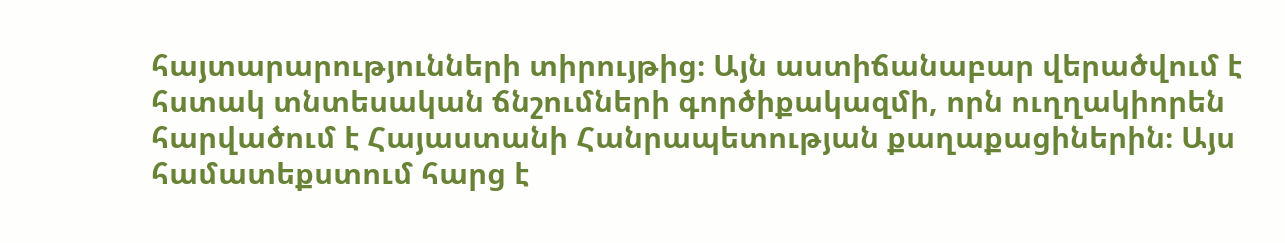հայտարարությունների տիրույթից։ Այն աստիճանաբար վերածվում է հստակ տնտեսական ճնշումների գործիքակազմի, որն ուղղակիորեն հարվածում է Հայաստանի Հանրապետության քաղաքացիներին։ Այս համատեքստում հարց է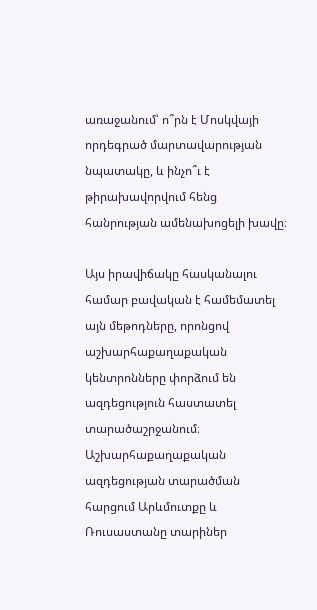առաջանում՝ ո՞րն է Մոսկվայի որդեգրած մարտավարության նպատակը, և ինչո՞ւ է թիրախավորվում հենց հանրության ամենախոցելի խավը։

Այս իրավիճակը հասկանալու համար բավական է համեմատել այն մեթոդները, որոնցով աշխարհաքաղաքական կենտրոնները փորձում են ազդեցություն հաստատել տարածաշրջանում։ Աշխարհաքաղաքական ազդեցության տարածման հարցում Արևմուտքը և Ռուսաստանը տարիներ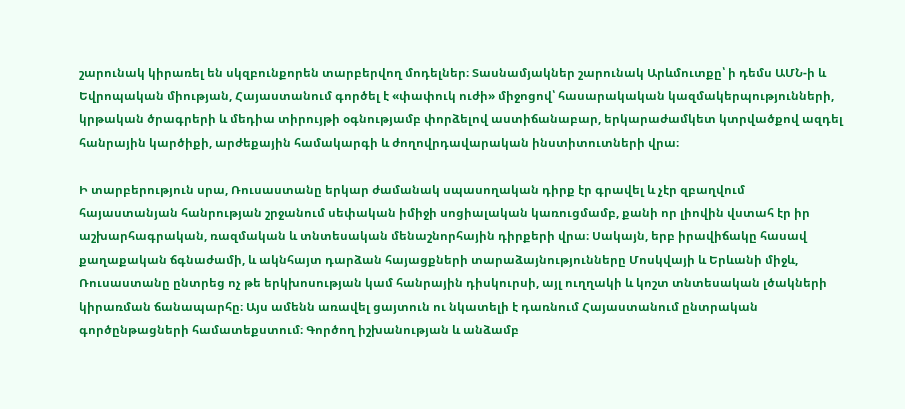շարունակ կիրառել են սկզբունքորեն տարբերվող մոդելներ։ Տասնամյակներ շարունակ Արևմուտքը՝ ի դեմս ԱՄՆ-ի և Եվրոպական միության, Հայաստանում գործել է «փափուկ ուժի» միջոցով՝ հասարակական կազմակերպությունների, կրթական ծրագրերի և մեդիա տիրույթի օգնությամբ փորձելով աստիճանաբար, երկարաժամկետ կտրվածքով ազդել հանրային կարծիքի, արժեքային համակարգի և ժողովրդավարական ինստիտուտների վրա։

Ի տարբերություն սրա, Ռուսաստանը երկար ժամանակ սպասողական դիրք էր գրավել և չէր զբաղվում հայաստանյան հանրության շրջանում սեփական իմիջի սոցիալական կառուցմամբ, քանի որ լիովին վստահ էր իր աշխարհագրական, ռազմական և տնտեսական մենաշնորհային դիրքերի վրա։ Սակայն, երբ իրավիճակը հասավ քաղաքական ճգնաժամի, և ակնհայտ դարձան հայացքների տարաձայնությունները Մոսկվայի և Երևանի միջև, Ռուսաստանը ընտրեց ոչ թե երկխոսության կամ հանրային դիսկուրսի, այլ ուղղակի և կոշտ տնտեսական լծակների կիրառման ճանապարհը։ Այս ամենն առավել ցայտուն ու նկատելի է դառնում Հայաստանում ընտրական գործընթացների համատեքստում։ Գործող իշխանության և անձամբ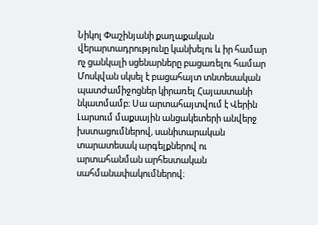Նիկոլ Փաշինյանի քաղաքական վերարտադրությունը կանխելու և իր համար ոչ ցանկալի սցենարները բացառելու համար Մոսկվան սկսել է բացահայտ տնտեսական պատժամիջոցներ կիրառել Հայաստանի նկատմամբ։ Սա արտահայտվում է Վերին Լարսում մաքսային անցակետերի անվերջ խստացումներով, սանիտարական տարատեսակ արգելքներով ու արտահանման արհեստական սահմանափակումներով։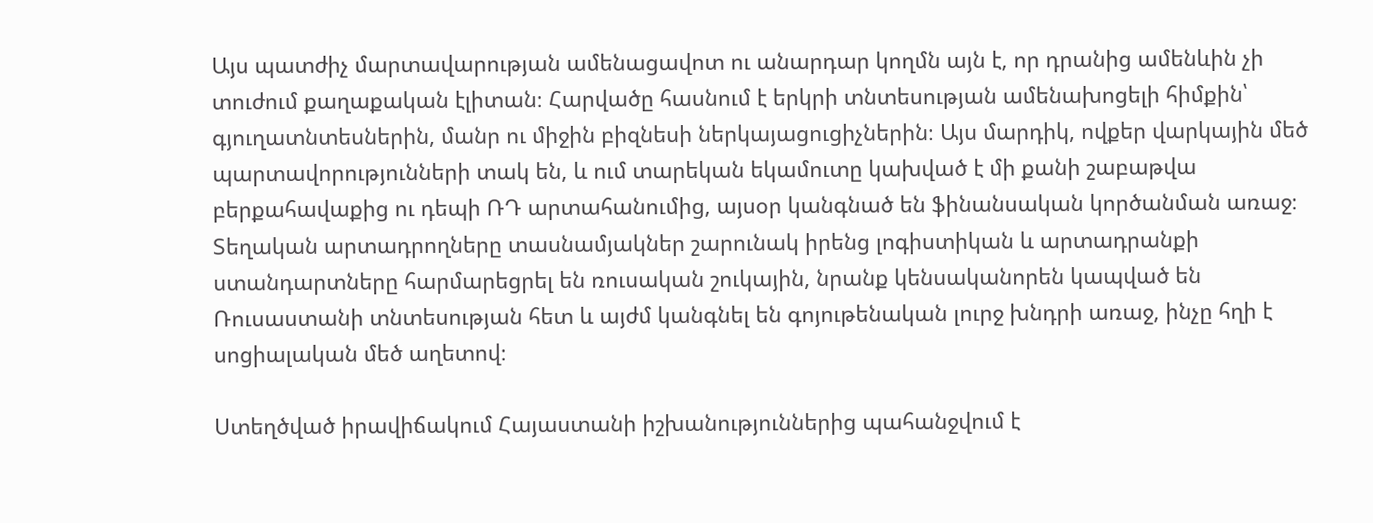Այս պատժիչ մարտավարության ամենացավոտ ու անարդար կողմն այն է, որ դրանից ամենևին չի տուժում քաղաքական էլիտան։ Հարվածը հասնում է երկրի տնտեսության ամենախոցելի հիմքին՝ գյուղատնտեսներին, մանր ու միջին բիզնեսի ներկայացուցիչներին։ Այս մարդիկ, ովքեր վարկային մեծ պարտավորությունների տակ են, և ում տարեկան եկամուտը կախված է մի քանի շաբաթվա բերքահավաքից ու դեպի ՌԴ արտահանումից, այսօր կանգնած են ֆինանսական կործանման առաջ։ Տեղական արտադրողները տասնամյակներ շարունակ իրենց լոգիստիկան և արտադրանքի ստանդարտները հարմարեցրել են ռուսական շուկային, նրանք կենսականորեն կապված են Ռուսաստանի տնտեսության հետ և այժմ կանգնել են գոյութենական լուրջ խնդրի առաջ, ինչը հղի է սոցիալական մեծ աղետով։

Ստեղծված իրավիճակում Հայաստանի իշխանություններից պահանջվում է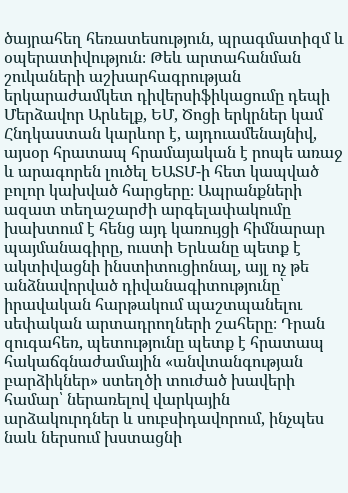ծայրահեղ հեռատեսություն, պրագմատիզմ և օպերատիվություն։ Թեև արտահանման շուկաների աշխարհագրության երկարաժամկետ դիվերսիֆիկացումը դեպի Մերձավոր Արևելք, ԵՄ, Ծոցի երկրներ կամ Հնդկաստան կարևոր է, այդուամենայնիվ, այսօր հրատապ հրամայական է րոպե առաջ և արագորեն լուծել ԵԱՏՄ-ի հետ կապված բոլոր կախված հարցերը։ Ապրանքների ազատ տեղաշարժի արգելափակումը խախտում է հենց այդ կառույցի հիմնարար պայմանագիրը, ուստի Երևանը պետք է ակտիվացնի ինստիտուցիոնալ, այլ ոչ թե անձնավորված դիվանագիտությունը՝ իրավական հարթակում պաշտպանելու սեփական արտադրողների շահերը։ Դրան զուգահեռ, պետությունը պետք է հրատապ հակաճգնաժամային «անվտանգության բարձիկներ» ստեղծի տուժած խավերի համար՝ ներառելով վարկային արձակուրդներ և սուբսիդավորում, ինչպես նաև ներսում խստացնի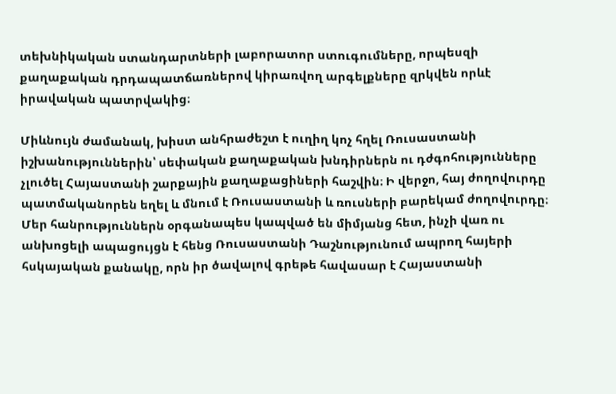տեխնիկական ստանդարտների լաբորատոր ստուգումները, որպեսզի քաղաքական դրդապատճառներով կիրառվող արգելքները զրկվեն որևէ իրավական պատրվակից։

Միևնույն ժամանակ, խիստ անհրաժեշտ է ուղիղ կոչ հղել Ռուսաստանի իշխանություններին՝ սեփական քաղաքական խնդիրներն ու դժգոհությունները չլուծել Հայաստանի շարքային քաղաքացիների հաշվին։ Ի վերջո, հայ ժողովուրդը պատմականորեն եղել և մնում է Ռուսաստանի և ռուսների բարեկամ ժողովուրդը։ Մեր հանրություններն օրգանապես կապված են միմյանց հետ, ինչի վառ ու անխոցելի ապացույցն է հենց Ռուսաստանի Դաշնությունում ապրող հայերի հսկայական քանակը, որն իր ծավալով գրեթե հավասար է Հայաստանի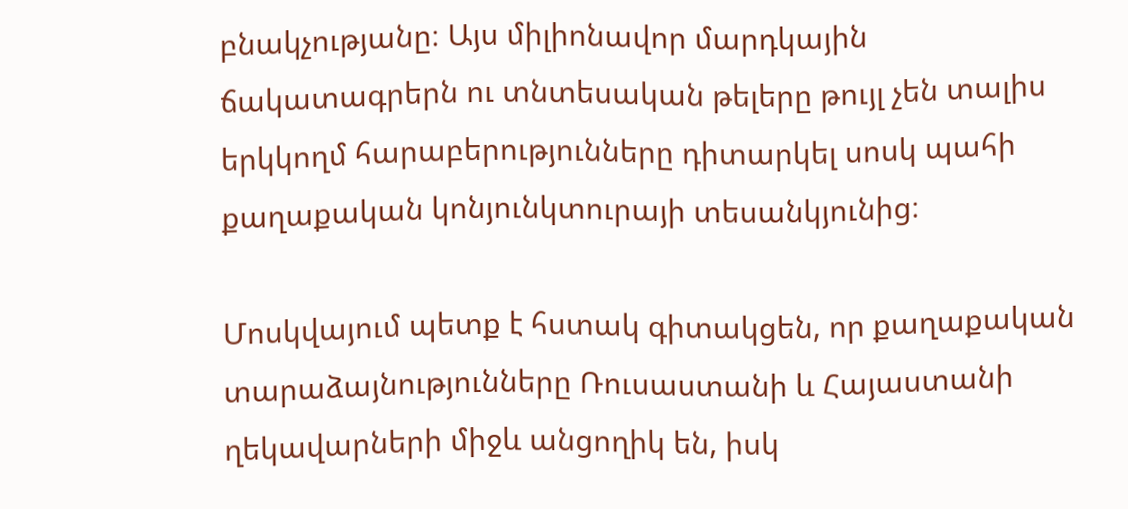բնակչությանը։ Այս միլիոնավոր մարդկային ճակատագրերն ու տնտեսական թելերը թույլ չեն տալիս երկկողմ հարաբերությունները դիտարկել սոսկ պահի քաղաքական կոնյունկտուրայի տեսանկյունից։

Մոսկվայում պետք է հստակ գիտակցեն, որ քաղաքական տարաձայնությունները Ռուսաստանի և Հայաստանի ղեկավարների միջև անցողիկ են, իսկ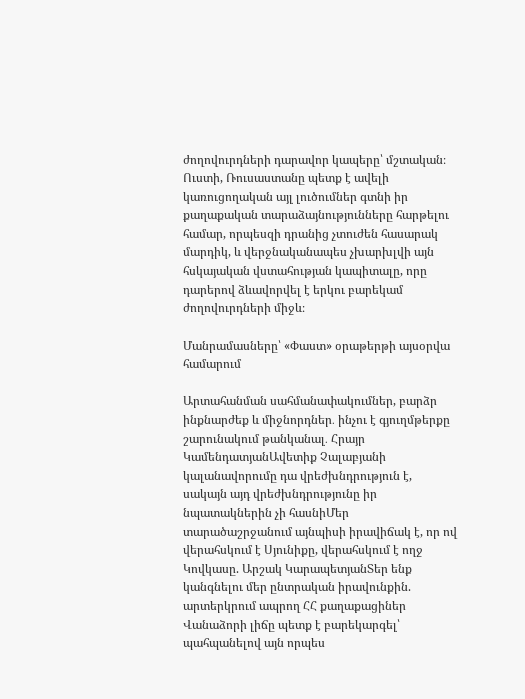ժողովուրդների դարավոր կապերը՝ մշտական։ Ուստի, Ռուսաստանը պետք է ավելի կառուցողական այլ լուծումներ գտնի իր քաղաքական տարաձայնությունները հարթելու համար, որպեսզի դրանից չտուժեն հասարակ մարդիկ, և վերջնականապես չխարխլվի այն հսկայական վստահության կապիտալը, որը դարերով ձևավորվել է երկու բարեկամ ժողովուրդների միջև։

Մանրամասները՝ «Փաստ» օրաթերթի այսօրվա համարում

Արտահանման սահմանափակումներ, բարձր ինքնարժեք և միջնորդներ․ ինչու է գյուղմթերքը շարունակում թանկանալ․ Հրայր ԿամենդատյանԱվետիք Չալաբյանի կալանավորումը դա վրեժխնդրություն է, սակայն այդ վրեժխնդրությունը իր նպատակներին չի հասնիՄեր տարածաշրջանում այնպիսի իրավիճակ է, որ ով վերահսկում է Սյունիքը, վերահսկում է ողջ Կովկասը. Արշակ ԿարապետյանՏեր ենք կանգնելու մեր ընտրական իրավունքին. արտերկրում ապրող ՀՀ քաղաքացիներ Վանաձորի լիճը պետք է բարեկարգել՝ պահպանելով այն որպես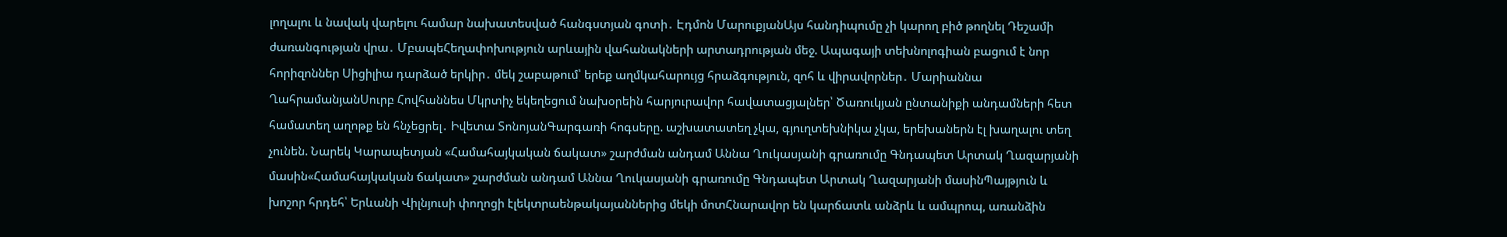լողալու և նավակ վարելու համար նախատեսված հանգստյան գոտի․ Էդմոն ՄարուքյանԱյս հանդիպումը չի կարող բիծ թողնել Դեշամի ժառանգության վրա․ ՄբապեՀեղափոխություն արևային վահանակների արտադրության մեջ. Ապագայի տեխնոլոգիան բացում է նոր հորիզոններ Սիցիլիա դարձած երկիր․ մեկ շաբաթում՝ երեք աղմկահարույց հրաձգություն, զոհ և վիրավորներ․ Մարիաննա ՂահրամանյանՍուրբ Հովհաննես Մկրտիչ եկեղեցում նախօրեին հարյուրավոր հավատացյալներ՝ Ծառուկյան ընտանիքի անդամների հետ համատեղ աղոթք են հնչեցրել․ Իվետա ՏոնոյանԳարգառի հոգսերը. աշխատատեղ չկա, գյուղտեխնիկա չկա, երեխաներն էլ խաղալու տեղ չունեն. Նարեկ Կարապետյան «Համահայկական ճակատ» շարժման անդամ Աննա Ղուկասյանի գրառումը Գնդապետ Արտակ Ղազարյանի մասին«Համահայկական ճակատ» շարժման անդամ Աննա Ղուկասյանի գրառումը Գնդապետ Արտակ Ղազարյանի մասինՊայթյուն և խոշոր հրդեհ՝ Երևանի Վիլնյուսի փողոցի էլեկտրաենթակայաններից մեկի մոտՀնարավոր են կարճատև անձրև և ամպրոպ, առանձին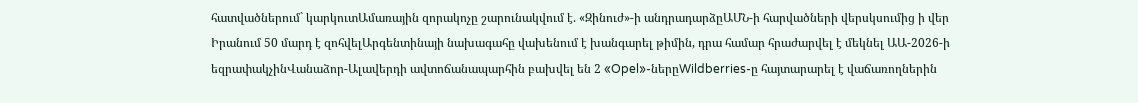հատվածներում` կարկուտԱմառային զորակոչը շարունակվում է. «Զինուժ»-ի անդրադարձըԱՄՆ-ի հարվածների վերսկսումից ի վեր Իրանում 50 մարդ է զոհվելԱրգենտինայի նախագահը վախենում է խանգարել թիմին, դրա համար հրաժարվել է մեկնել ԱԱ-2026-ի եզրափակչինՎանաձոր-Ալավերդի ավտոճանապարհին բախվել են 2 «Opel»-ներըWildberries-ը հայտարարել է վաճառողներին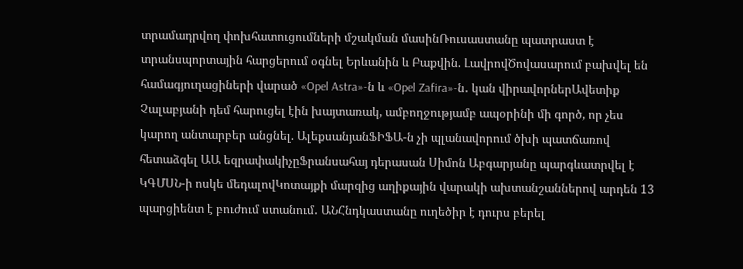տրամադրվող փոխհատուցումների մշակման մասինՌուսաստանը պատրաստ է տրանսպորտային հարցերում օգնել Երևանին և Բաքվին. ԼավրովԾովասարում բախվել են համագյուղացիների վարած «Opel Astra»-ն և «Opel Zafira»-ն․ կան վիրավորներԱվետիք Չալաբյանի դեմ հարուցել էին խայտառակ, ամբողջությամբ ապօրինի մի գործ, որ չես կարող անտարբեր անցնել. ԱլեքսանյանՖԻՖԱ-ն չի պլանավորում ծխի պատճառով հետաձգել ԱԱ եզրափակիչըՖրանսահայ դերասան Սիմոն Աբգարյանը պարգևատրվել է ԿԳՄՍՆ-ի ոսկե մեդալովԿոտայքի մարզից աղիքային վարակի ախտանշաններով արդեն 13 պարցիենտ է բուժում ստանում․ ԱՆՀնդկաստանը ուղեծիր է դուրս բերել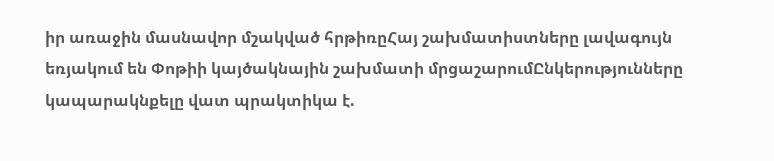իր առաջին մասնավոր մշակված հրթիռըՀայ շախմատիստները լավագույն եռյակում են Փոթիի կայծակնային շախմատի մրցաշարումԸնկերությունները կապարակնքելը վատ պրակտիկա է.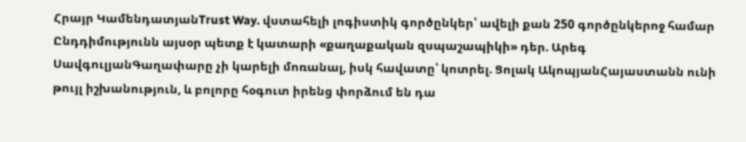Հրայր ԿամենդատյանTrust Way. վստահելի լոգիստիկ գործընկեր՝ ավելի քան 250 գործընկերոջ համար Ընդդիմությունն այսօր պետք է կատարի «քաղաքական զսպաշապիկի» դեր. Արեգ ՍավգուլյանԳաղափարը չի կարելի մոռանալ, իսկ հավատը՝ կոտրել. Ցոլակ ԱկոպյանՀայաստանն ունի թույլ իշխանություն, և բոլորը հօգուտ իրենց փորձում են դա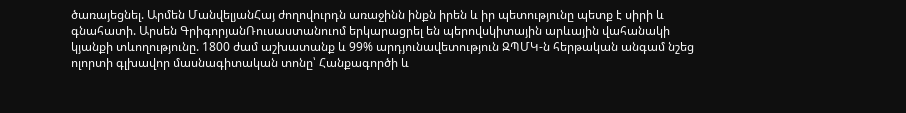ծառայեցնել. Արմեն ՄանվելյանՀայ ժողովուրդն առաջինն ինքն իրեն և իր պետությունը պետք է սիրի և գնահատի. Արսեն ԳրիգորյանՌուսաստանուոմ երկարացրել են պերովսկիտային արևային վահանակի կյանքի տևողությունը. 1800 ժամ աշխատանք և 99% արդյունավետություն ԶՊՄԿ-ն հերթական անգամ նշեց ոլորտի գլխավոր մասնագիտական տոնը՝ Հանքագործի և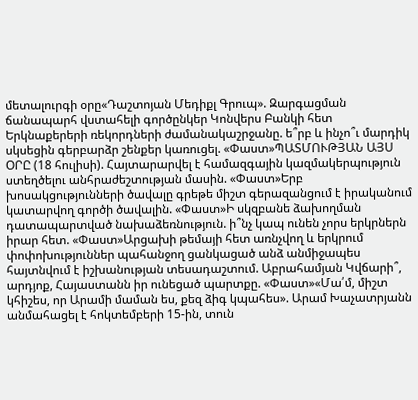մետալուրգի օրը«Դաշտոյան Մեդիքլ Գրուպ». Զարգացման ճանապարհ վստահելի գործընկեր Կոնվերս Բանկի հետ Երկնաքերերի ռեկորդների ժամանակաշրջանը. ե՞րբ և ինչո՞ւ մարդիկ սկսեցին գերբարձր շենքեր կառուցել. «Փաստ»ՊԱՏՄՈՒԹՅԱՆ ԱՅՍ ՕՐԸ (18 հուլիսի). Հայտարարվել է համազգային կազմակերպություն ստեղծելու անհրաժեշտության մասին. «Փաստ»Երբ խոսակցությունների ծավալը գրեթե միշտ գերազանցում է իրականում կատարվող գործի ծավալին. «Փաստ»Ի սկզբանե ձախողման դատապարտված նախաձեռնություն. ի՞նչ կապ ունեն չորս երկրներն իրար հետ. «Փաստ»Արցախի թեմայի հետ առնչվող և երկրում փոփոխություններ պահանջող ցանկացած անձ անմիջապես հայտնվում է իշխանության տեսադաշտում. Աբրահամյան Կվճարի՞, արդյոք, Հայաստանն իր ունեցած պարտքը. «Փաստ»«Մա՛մ, միշտ կհիշես, որ Արամի մաման ես, քեզ ձիգ կպահես». Արամ Խաչատրյանն անմահացել է հոկտեմբերի 15-ին, տուն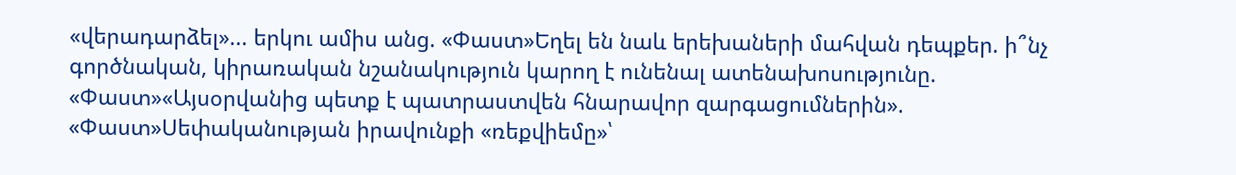«վերադարձել»... երկու ամիս անց. «Փաստ»Եղել են նաև երեխաների մահվան դեպքեր. ի՞նչ գործնական, կիրառական նշանակություն կարող է ունենալ ատենախոսությունը. «Փաստ»«Այսօրվանից պետք է պատրաստվեն հնարավոր զարգացումներին». «Փաստ»Սեփականության իրավունքի «ռեքվիեմը»՝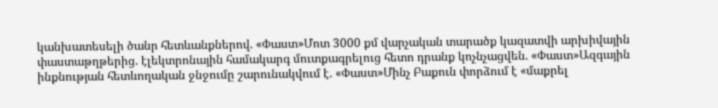կանխատեսելի ծանր հետևանքներով. «Փաստ»Մոտ 3000 քմ վարչական տարածք կազատվի արխիվային փաստաթղթերից. էլեկտրոնային համակարգ մուտքագրելուց հետո դրանք կոչնչացվեն. «Փաստ»Ազգային ինքնության հետևողական ջնջումը շարունակվում է. «Փաստ»Մինչ Բաքուն փորձում է «մաքրել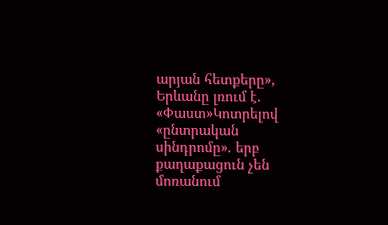արյան հետքերը», Երևանը լռում է. «Փաստ»Կոտրելով «ընտրական սինդրոմը». երբ քաղաքացուն չեն մոռանում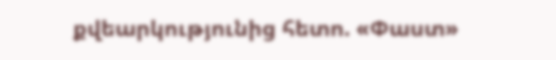քվեարկությունից հետո. «Փաստ»